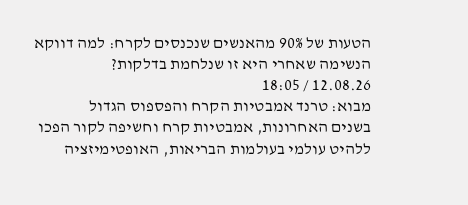הטעות של 90% מהאנשים שנכנסים לקרח: למה דווקא הנשימה שאחרי היא זו שנלחמת בדלקות?
12.08.26 / 18:05
מבוא: טרנד אמבטיות הקרח והפספוס הגדול
בשנים האחרונות, אמבטיות קרח וחשיפה לקור הפכו ללהיט עולמי בעולמות הבריאות, האופטימיזציה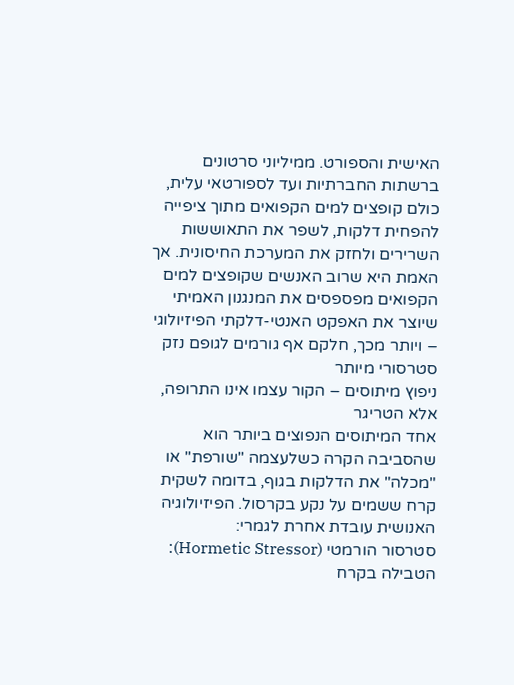האישית והספורט. ממיליוני סרטונים ברשתות החברתיות ועד לספורטאי עלית, כולם קופצים למים הקפואים מתוך ציפייה להפחית דלקות, לשפר את התאוששות השרירים ולחזק את המערכת החיסונית. אך האמת היא שרוב האנשים שקופצים למים הקפואים מפספסים את המנגנון האמיתי שיוצר את האפקט האנטי-דלקתי הפיזיולוגי – ויותר מכך, חלקם אף גורמים לגופם נזק סטרסורי מיותר
ניפוץ מיתוסים – הקור עצמו אינו התרופה, אלא הטריגר
אחד המיתוסים הנפוצים ביותר הוא שהסביבה הקרה כשלעצמה "שורפת" או "מכלה" את הדלקות בגוף, בדומה לשקית קרח ששמים על נקע בקרסול. הפיזיולוגיה האנושית עובדת אחרת לגמרי:
סטרסור הורמטי (Hormetic Stressor): הטבילה בקרח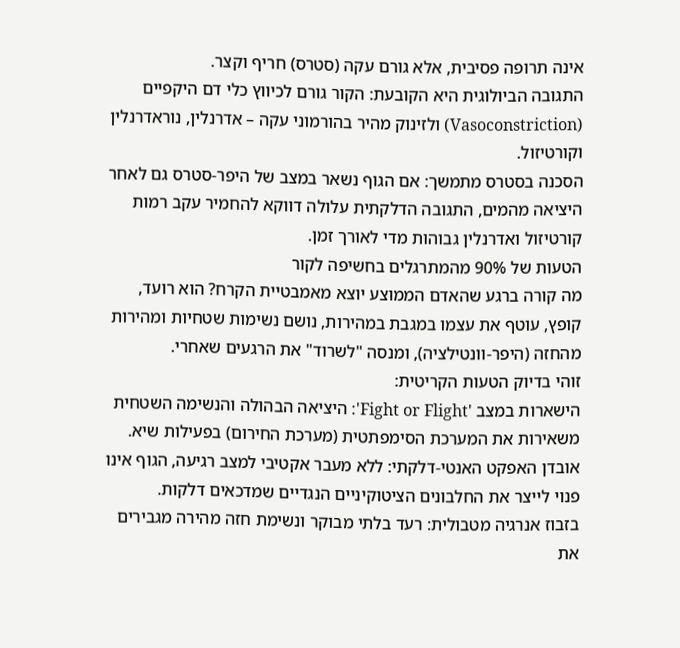אינה תרופה פסיבית, אלא גורם עקה (סטרס) חריף וקצר.
התגובה הביולוגית היא הקובעת: הקור גורם לכיווץ כלי דם היקפיים (Vasoconstriction) ולזינוק מהיר בהורמוני עקה – אדרנלין, נוראדרנלין וקורטיזול.
הסכנה בסטרס מתמשך: אם הגוף נשאר במצב של היפר-סטרס גם לאחר היציאה מהמים, התגובה הדלקתית עלולה דווקא להחמיר עקב רמות קורטיזול ואדרנלין גבוהות מדי לאורך זמן.
הטעות של 90% מהמתרגלים בחשיפה לקור
מה קורה ברגע שהאדם הממוצע יוצא מאמבטיית הקרח? הוא רועד, קופץ, עוטף את עצמו במגבת במהירות, נושם נשימות שטחיות ומהירות מהחזה (היפר-וונטילציה), ומנסה "לשרוד" את הרגעים שאחרי.
זוהי בדיוק הטעות הקריטית:
הישארות במצב 'Fight or Flight': היציאה הבהולה והנשימה השטחית משאירות את המערכת הסימפתטית (מערכת החירום) בפעילות שיא.
אובדן האפקט האנטי-דלקתי: ללא מעבר אקטיבי למצב רגיעה, הגוף אינו פנוי לייצר את החלבונים הציטוקיניים הנגדיים שמדכאים דלקות.
בזבוז אנרגיה מטבולית: רעד בלתי מבוקר ונשימת חזה מהירה מגבירים את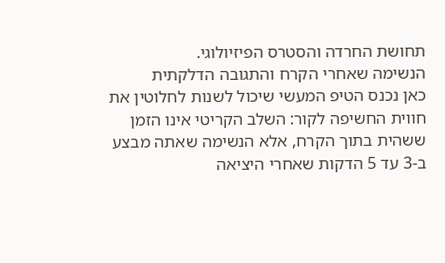תחושת החרדה והסטרס הפיזיולוגי.
הנשימה שאחרי הקרח והתגובה הדלקתית
כאן נכנס הטיפ המעשי שיכול לשנות לחלוטין את חווית החשיפה לקור: השלב הקריטי אינו הזמן ששהית בתוך הקרח, אלא הנשימה שאתה מבצע ב-3 עד 5 הדקות שאחרי היציאה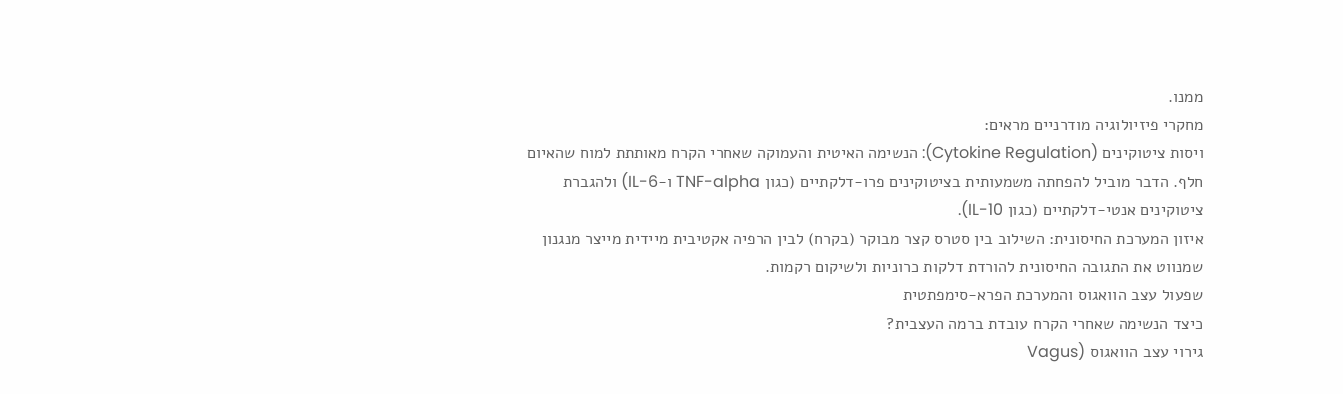ממנו.
מחקרי פיזיולוגיה מודרניים מראים:
ויסות ציטוקינים (Cytokine Regulation): הנשימה האיטית והעמוקה שאחרי הקרח מאותתת למוח שהאיום חלף. הדבר מוביל להפחתה משמעותית בציטוקינים פרו-דלקתיים (כגון TNF-alpha ו-IL-6) ולהגברת ציטוקינים אנטי-דלקתיים (כגון IL-10).
איזון המערכת החיסונית: השילוב בין סטרס קצר מבוקר (בקרח) לבין הרפיה אקטיבית מיידית מייצר מנגנון שמנווט את התגובה החיסונית להורדת דלקות כרוניות ולשיקום רקמות.
שפעול עצב הוואגוס והמערכת הפרא-סימפתטית
כיצד הנשימה שאחרי הקרח עובדת ברמה העצבית?
גירוי עצב הוואגוס (Vagus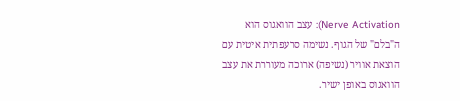Nerve Activation): עצב הוואגוס הוא ה"בלם" של הגוף. נשימה סרעפתית איטית עם הוצאת אוויר (נשיפה) ארוכה מעוררת את עצב הוואגוס באופן ישיר.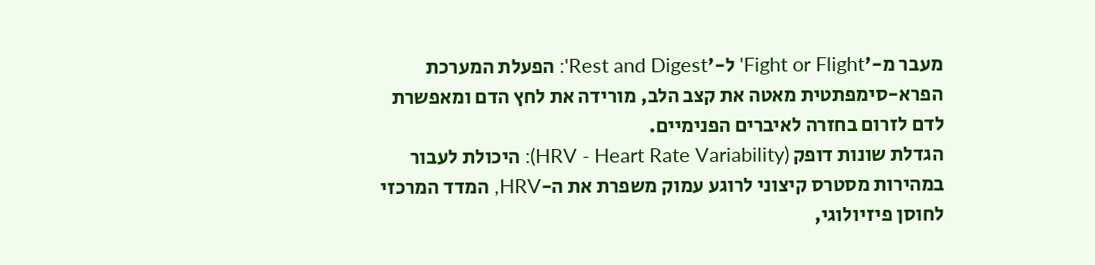מעבר מ-'Fight or Flight' ל-'Rest and Digest': הפעלת המערכת הפרא-סימפתטית מאטה את קצב הלב, מורידה את לחץ הדם ומאפשרת לדם לזרום בחזרה לאיברים הפנימיים.
הגדלת שונות דופק (HRV - Heart Rate Variability): היכולת לעבור במהירות מסטרס קיצוני לרוגע עמוק משפרת את ה-HRV, המדד המרכזי לחוסן פיזיולוגי,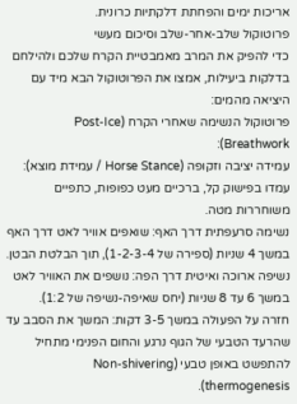אריכות ימים והפחתת דלקתיות כרונית.
פרוטוקול שלב-אחר-שלב וסיכום מעשי
כדי להפיק את המרב מאמבטיית הקרח שלכם ולהילחם בדלקות ביעילות, אמצו את הפרוטוקול הבא מיד עם היציאה מהמים:
פרוטוקול הנשימה שאחרי הקרח (Post-Ice Breathwork):
עמידה יציבה וזקופה (Horse Stance / עמידת מוצא): עמדו בפישוק קל, ברכיים מעט כפופות, כתפיים משוחררות מטה.
נשימה סרעפתית דרך האף: שואפים אוויר לאט דרך האף במשך 4 שניות (ספירה של 1-2-3-4), תוך הבלטת הבטן.
נשיפה ארוכה ואיטית דרך הפה: נושפים את האוויר לאט במשך 6 עד 8 שניות (יחס שאיפה-נשיפה של 1:2).
חזרה על הפעולה במשך 3-5 דקות: המשך את הסבב עד שהרעד הטבעי של הגוף נרגע והחום הפנימי מתחיל להתפשט באופן טבעי (Non-shivering thermogenesis).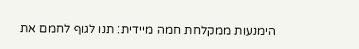הימנעות ממקלחת חמה מיידית: תנו לגוף לחמם את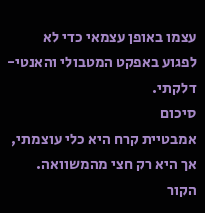עצמו באופן עצמאי כדי לא לפגוע באפקט המטבולי והאנטי-דלקתי.
סיכום
אמבטיית קרח היא כלי עוצמתי, אך היא רק חצי מהמשוואה. הקור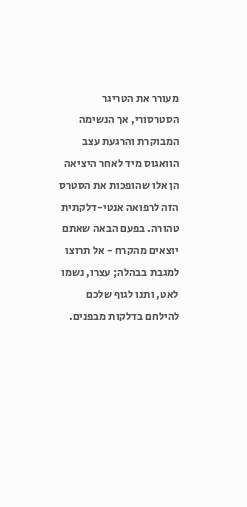מעורר את הטריגר הסטרסורי, אך הנשימה המבוקרת והרגעת עצב הוואגוס מיד לאחר היציאה הן אלו שהופכות את הסטרס הזה לרפואה אנטי-דלקתית טהורה. בפעם הבאה שאתם יוצאים מהקרח - אל תרוצו למגבת בבהלה; עצרו, נשמו לאט, ותנו לגוף שלכם להילחם בדלקות מבפנים.